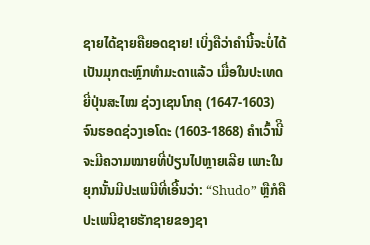ຊາຍໄດ້ຊາຍຄືຍອດຊາຍ! ເບິ່ງຄືວ່າຄຳນີ້ຈະບໍ່ໄດ້ເປັນມຸກຕະຫຼົກທຳມະດາແລ້ວ ເມື່ອໃນປະເທດຍີ່ປຸ່ນສະໄໝ ຊ່ວງເຊນໂກຄຸ (1647-1603) ຈົນຮອດຊ່ວງເອໂດະ (1603-1868) ຄຳເວົ້ານີິຈະມີຄວາມໝາຍທີ່ປ່ຽນໄປຫຼາຍເລີຍ ເພາະໃນຍຸກນັ້ນມີປະເພນີທີ່ເອີ້ນວ່າ: “Shudo” ຫຼືກໍຄືປະເພນີຊາຍຮັກຊາຍຂອງຊາ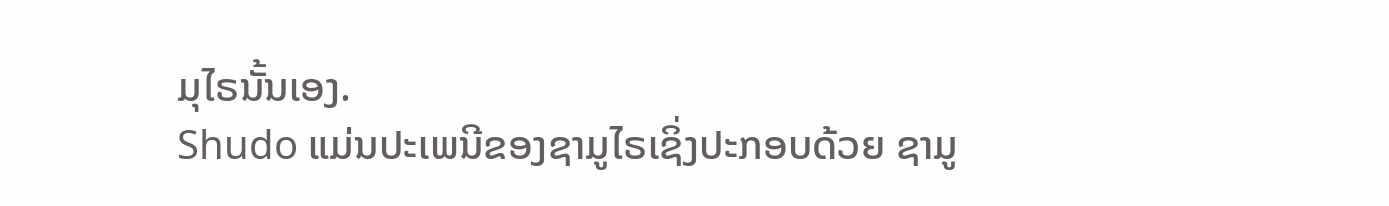ມຸໄຣນັ້ນເອງ.
Shudo ແມ່ນປະເພນີຂອງຊາມູໄຣເຊິ່ງປະກອບດ້ວຍ ຊາມູ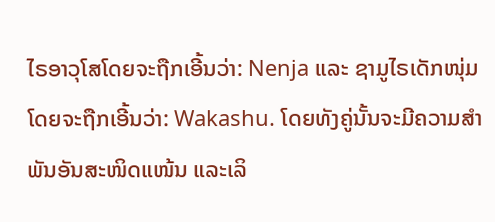ໄຣອາວຸໂສໂດຍຈະຖືກເອີ້ນວ່າ: Nenja ແລະ ຊາມູໄຣເດັກໜຸ່ມໂດຍຈະຖືກເອີ້ນວ່າ: Wakashu. ໂດຍທັງຄູ່ນັ້ນຈະມີຄວາມສຳພັນອັນສະໜິດແໜ້ນ ແລະເລິ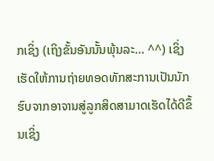ກເຊິ່ງ (ເຖິງຂັ້ນອັນນັ້ນພຸ້ນລະ… ^^) ເຊິ່ງເຮັດໃຫ້ການຖ່າຍທອດທັກສະການເປັນນັກຮົບຈາກອາຈານສູ່ລູກສິດສາມາດເຮັດໄດ້ດີຂຶ້ນເຊິ່ງ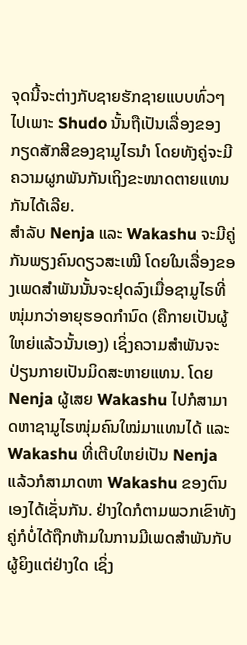ຈຸດນີ້ຈະຕ່າງກັບຊາຍຮັກຊາຍແບບທົ່ວໆໄປເພາະ Shudo ນັ້ນຖືເປັນເລື່ອງຂອງກຽດສັກສີຂອງຊາມູໄຣນຳ ໂດຍທັງຄູ່ຈະມີຄວາມຜູກພັນກັນເຖິງຂະໜາດຕາຍແທນກັນໄດ້ເລີຍ.
ສຳລັບ Nenja ແລະ Wakashu ຈະມີຄູ່ກັນພຽງຄົນດຽວສະເໝີ ໂດຍໃນເລື່ອງຂອງເພດສຳພັນນັ້ນຈະຢຸດລົງເມື່ອຊາມູໄຣທີ່ໜຸ່ມກວ່າອາຍຸຮອດກຳນົດ (ຄືກາຍເປັນຜູ້ໃຫຍ່ແລ້ວນັ້ນເອງ) ເຊິ່ງຄວາມສຳພັນຈະປ່ຽນກາຍເປັນມິດສະຫາຍແທນ. ໂດຍ Nenja ຜູ້ເສຍ Wakashu ໄປກໍສາມາດຫາຊາມູໄຣໜຸ່ມຄົນໃໝ່ມາແທນໄດ້ ແລະ Wakashu ທີ່ເຕີບໃຫຍ່ເປັນ Nenja ແລ້ວກໍສາມາດຫາ Wakashu ຂອງຕົນເອງໄດ້ເຊັ່ນກັນ. ຢ່າງໃດກໍຕາມພວກເຂົາທັງຄູ່ກໍບໍ່ໄດ້ຖືກຫ້າມໃນການມີເພດສຳພັນກັບຜູ້ຍິງແຕ່ຢ່າງໃດ ເຊິ່ງ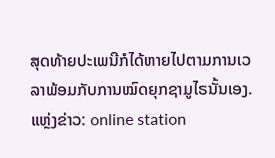ສຸດທ້າຍປະເພນີກໍໄດ້ຫາຍໄປຕາມການເວລາພ້ອມກັບການໝົດຍຸກຊາມູໄຣນັ້ນເອງ.
ແຫຼ່ງຂ່າວ: online station